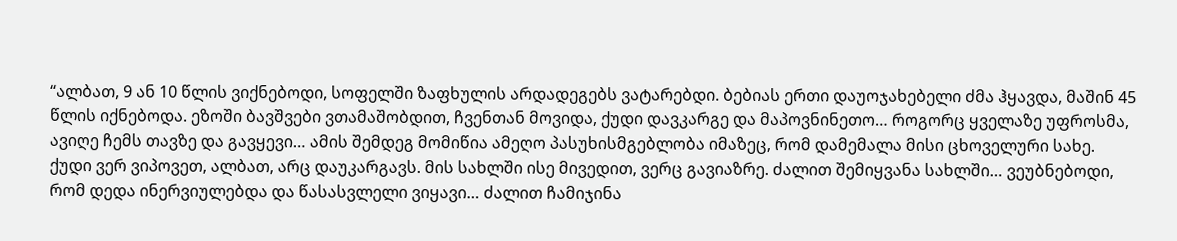“ალბათ, 9 ან 10 წლის ვიქნებოდი, სოფელში ზაფხულის არდადეგებს ვატარებდი. ბებიას ერთი დაუოჯახებელი ძმა ჰყავდა, მაშინ 45 წლის იქნებოდა. ეზოში ბავშვები ვთამაშობდით, ჩვენთან მოვიდა, ქუდი დავკარგე და მაპოვნინეთო… როგორც ყველაზე უფროსმა, ავიღე ჩემს თავზე და გავყევი… ამის შემდეგ მომიწია ამეღო პასუხისმგებლობა იმაზეც, რომ დამემალა მისი ცხოველური სახე.
ქუდი ვერ ვიპოვეთ, ალბათ, არც დაუკარგავს. მის სახლში ისე მივედით, ვერც გავიაზრე. ძალით შემიყვანა სახლში… ვეუბნებოდი, რომ დედა ინერვიულებდა და წასასვლელი ვიყავი… ძალით ჩამიჯინა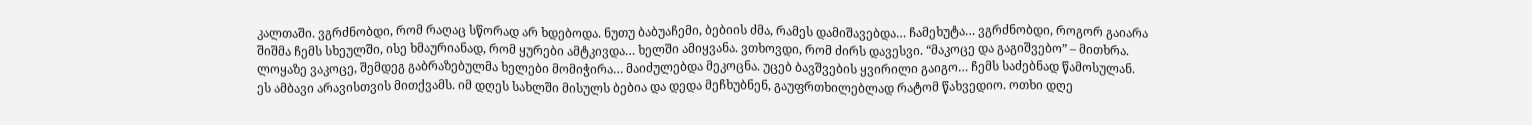კალთაში. ვგრძნობდი, რომ რაღაც სწორად არ ხდებოდა. ნუთუ ბაბუაჩემი, ბებიის ძმა, რამეს დამიშავებდა… ჩამეხუტა… ვგრძნობდი, როგორ გაიარა შიშმა ჩემს სხეულში, ისე ხმაურიანად, რომ ყურები ამტკივდა… ხელში ამიყვანა. ვთხოვდი, რომ ძირს დავესვი. “მაკოცე და გაგიშვებო” – მითხრა. ლოყაზე ვაკოცე, შემდეგ გაბრაზებულმა ხელები მომიჭირა… მაიძულებდა მეკოცნა. უცებ ბავშვების ყვირილი გაიგო… ჩემს საძებნად წამოსულან.
ეს ამბავი არავისთვის მითქვამს. იმ დღეს სახლში მისულს ბებია და დედა მეჩხუბნენ, გაუფრთხილებლად რატომ წახვედიო. ოთხი დღე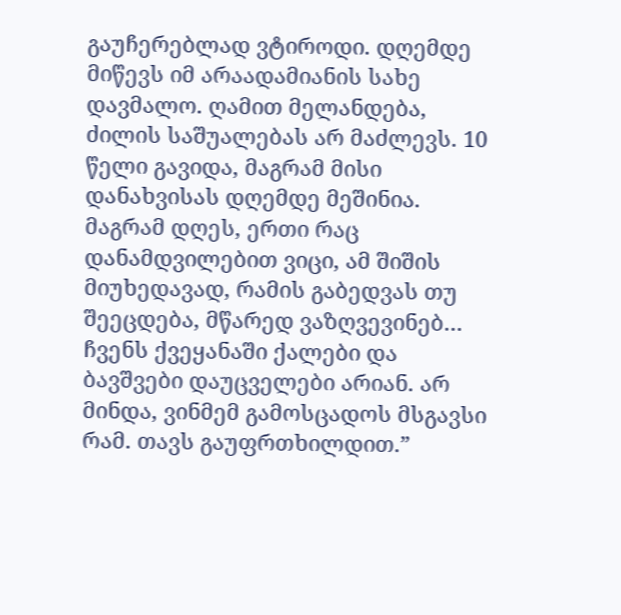გაუჩერებლად ვტიროდი. დღემდე მიწევს იმ არაადამიანის სახე დავმალო. ღამით მელანდება, ძილის საშუალებას არ მაძლევს. 10 წელი გავიდა, მაგრამ მისი დანახვისას დღემდე მეშინია. მაგრამ დღეს, ერთი რაც დანამდვილებით ვიცი, ამ შიშის მიუხედავად, რამის გაბედვას თუ შეეცდება, მწარედ ვაზღვევინებ… ჩვენს ქვეყანაში ქალები და ბავშვები დაუცველები არიან. არ მინდა, ვინმემ გამოსცადოს მსგავსი რამ. თავს გაუფრთხილდით.”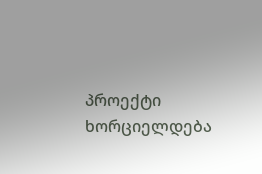პროექტი ხორციელდება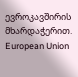ევროკავშირის მხარდაჭერით.
European Union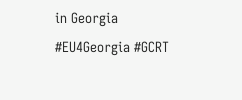in Georgia
#EU4Georgia #GCRT